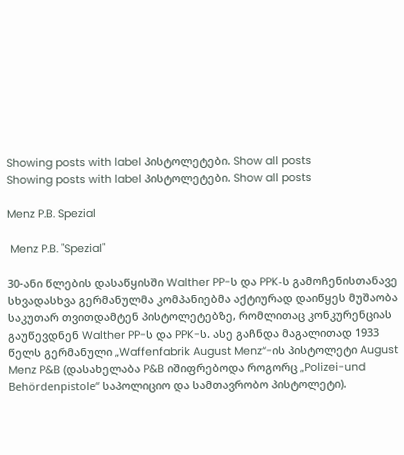Showing posts with label პისტოლეტები. Show all posts
Showing posts with label პისტოლეტები. Show all posts

Menz P.B. Spezial

 Menz P.B. "Spezial"

30-ანი წლების დასაწყისში Walther PP-ს და PPK‑ს გამოჩენისთანავე სხვადასხვა გერმანულმა კომპანიებმა აქტიურად დაიწყეს მუშაობა საკუთარ თვითდამტენ პისტოლეტებზე, რომლითაც კონკურენციას გაუწევდნენ Walther PP-ს და PPK-ს. ასე გაჩნდა მაგალითად 1933 წელს გერმანული „Waffenfabrik August Menz“-ის პისტოლეტი August Menz P&B (დასახელაბა P&B იშიფრებოდა როგორც „Polizei-und Behördenpistole“ საპოლიციო და სამთავრობო პისტოლეტი).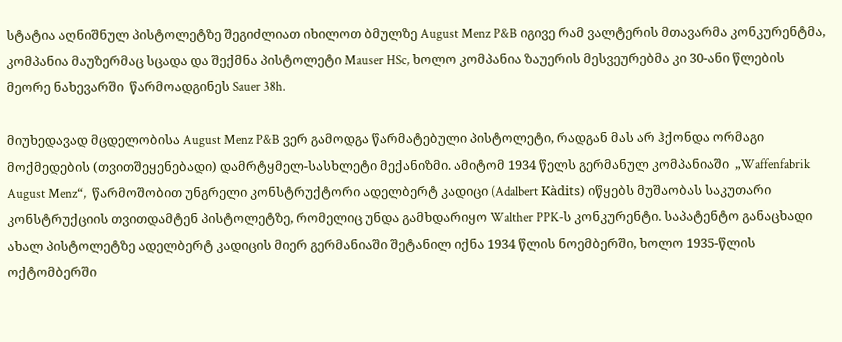სტატია აღნიშნულ პისტოლეტზე შეგიძლიათ იხილოთ ბმულზე August Menz P&B იგივე რამ ვალტერის მთავარმა კონკურენტმა, კომპანია მაუზერმაც სცადა და შექმნა პისტოლეტი Mauser HSc, ხოლო კომპანია ზაუერის მესვეურებმა კი 30-ანი წლების მეორე ნახევარში  წარმოადგინეს Sauer 38h.

მიუხედავად მცდელობისა August Menz P&B ვერ გამოდგა წარმატებული პისტოლეტი, რადგან მას არ ჰქონდა ორმაგი მოქმედების (თვითშეყენებადი) დამრტყმელ-სასხლეტი მექანიზმი. ამიტომ 1934 წელს გერმანულ კომპანიაში  „Waffenfabrik August Menz“,  წარმოშობით უნგრელი კონსტრუქტორი ადელბერტ კადიცი (Adalbert Kàdits) იწყებს მუშაობას საკუთარი კონსტრუქციის თვითდამტენ პისტოლეტზე, რომელიც უნდა გამხდარიყო Walther PPK‑ს კონკურენტი. საპატენტო განაცხადი ახალ პისტოლეტზე ადელბერტ კადიცის მიერ გერმანიაში შეტანილ იქნა 1934 წლის ნოემბერში, ხოლო 1935-წლის ოქტომბერში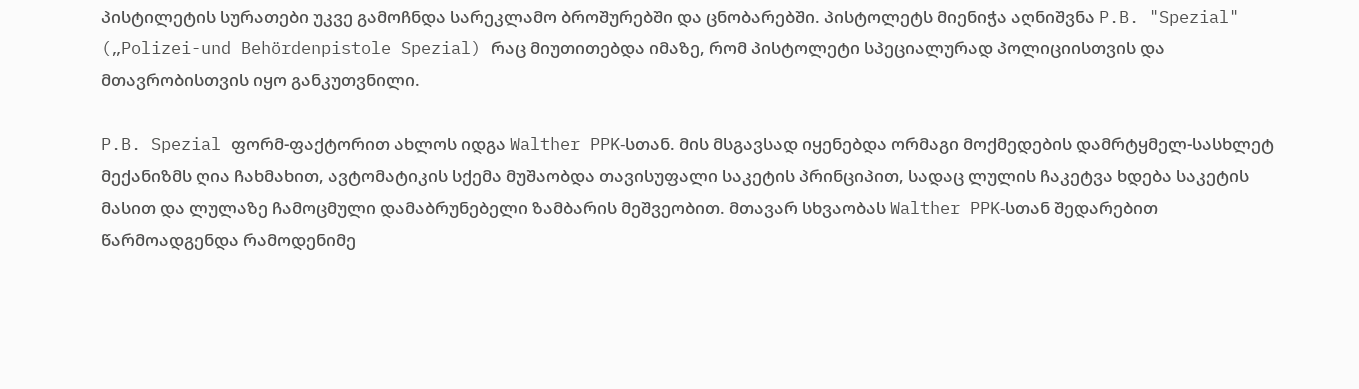პისტილეტის სურათები უკვე გამოჩნდა სარეკლამო ბროშურებში და ცნობარებში. პისტოლეტს მიენიჭა აღნიშვნა P.B. "Spezial" („Polizei-und Behördenpistole Spezial) რაც მიუთითებდა იმაზე, რომ პისტოლეტი სპეციალურად პოლიციისთვის და მთავრობისთვის იყო განკუთვნილი.

P.B. Spezial ფორმ-ფაქტორით ახლოს იდგა Walther PPK‑სთან. მის მსგავსად იყენებდა ორმაგი მოქმედების დამრტყმელ-სასხლეტ მექანიზმს ღია ჩახმახით, ავტომატიკის სქემა მუშაობდა თავისუფალი საკეტის პრინციპით, სადაც ლულის ჩაკეტვა ხდება საკეტის მასით და ლულაზე ჩამოცმული დამაბრუნებელი ზამბარის მეშვეობით. მთავარ სხვაობას Walther PPK‑სთან შედარებით წარმოადგენდა რამოდენიმე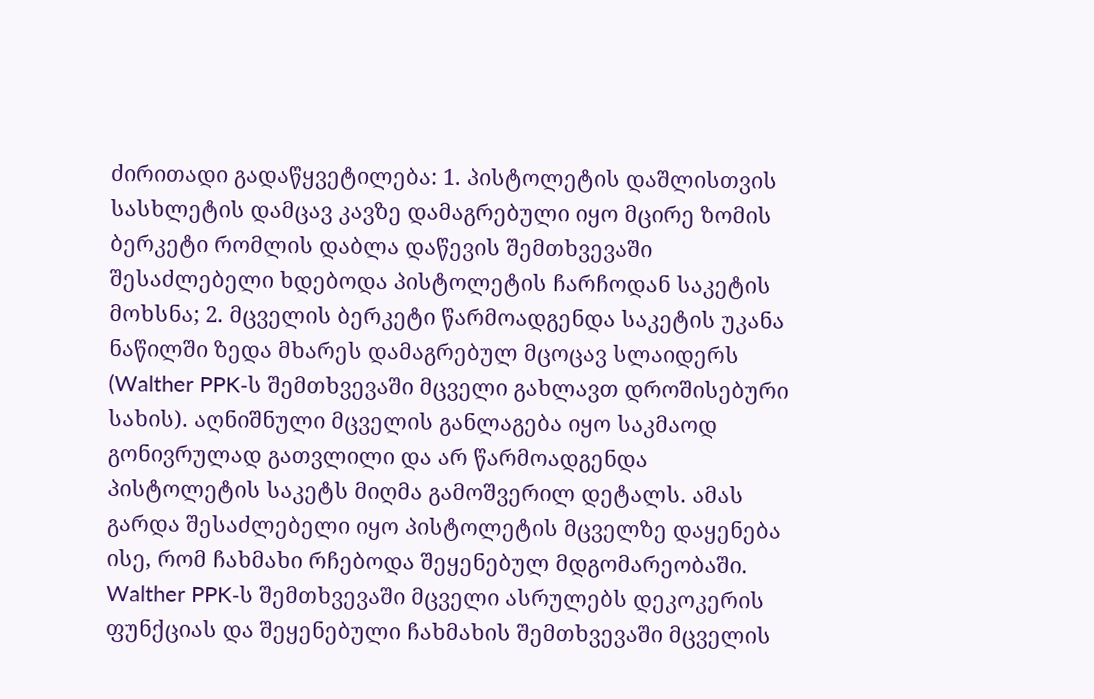ძირითადი გადაწყვეტილება: 1. პისტოლეტის დაშლისთვის სასხლეტის დამცავ კავზე დამაგრებული იყო მცირე ზომის ბერკეტი რომლის დაბლა დაწევის შემთხვევაში შესაძლებელი ხდებოდა პისტოლეტის ჩარჩოდან საკეტის მოხსნა; 2. მცველის ბერკეტი წარმოადგენდა საკეტის უკანა ნაწილში ზედა მხარეს დამაგრებულ მცოცავ სლაიდერს (Walther PPK‑ს შემთხვევაში მცველი გახლავთ დროშისებური სახის). აღნიშნული მცველის განლაგება იყო საკმაოდ გონივრულად გათვლილი და არ წარმოადგენდა პისტოლეტის საკეტს მიღმა გამოშვერილ დეტალს. ამას გარდა შესაძლებელი იყო პისტოლეტის მცველზე დაყენება ისე, რომ ჩახმახი რჩებოდა შეყენებულ მდგომარეობაში. Walther PPK‑ს შემთხვევაში მცველი ასრულებს დეკოკერის ფუნქციას და შეყენებული ჩახმახის შემთხვევაში მცველის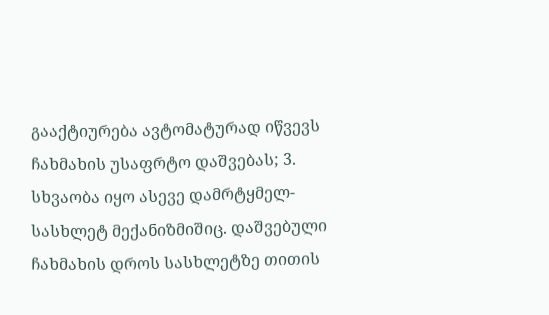გააქტიურება ავტომატურად იწვევს ჩახმახის უსაფრტო დაშვებას; 3. სხვაობა იყო ასევე დამრტყმელ-სასხლეტ მექანიზმიშიც. დაშვებული ჩახმახის დროს სასხლეტზე თითის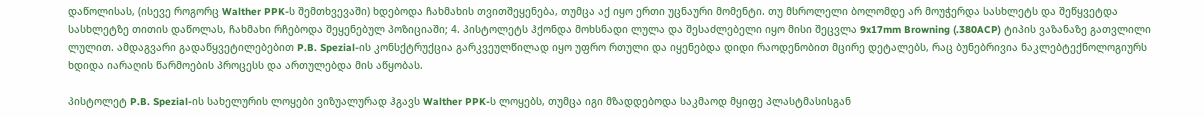დაწოლისას, (ისევე როგორც Walther PPK-ს შემთხვევაში) ხდებოდა ჩახმახის თვითშეყენება, თუმცა აქ იყო ერთი უცნაური მომენტი. თუ მსროლელი ბოლომდე არ მოუჭერდა სასხლეტს და შეწყვეტდა სასხლეტზე თითის დაწოლას, ჩახმახი რჩებოდა შეყენებულ პოზიციაში; 4. პისტოლეტს ჰქონდა მოხსნადი ლულა და შესაძლებელი იყო მისი შეცვლა 9x17mm Browning (.380ACP) ტიპის ვაზანაზე გათვლილი ლულით. ამდაგვარი გადაწყვეტილებებით P.B. Spezial-ის კონსქტრუქცია გარკვეულწილად იყო უფრო რთული და იყენებდა დიდი რაოდენობით მცირე დეტალებს, რაც ბუნებრივია ნაკლებტექნოლოგიურს ხდიდა იარაღის წარმოების პროცესს და ართულებდა მის აწყობას.

პისტოლეტ P.B. Spezial-ის სახელურის ლოყები ვიზუალურად ჰგავს Walther PPK-ს ლოყებს, თუმცა იგი მზადდებოდა საკმაოდ მყიფე პლასტმასისგან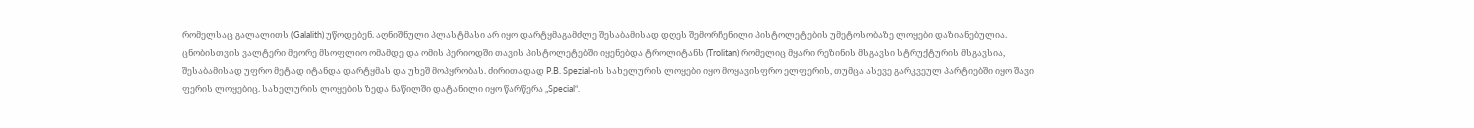რომელსაც გალალითს (Galalith) უწოდებენ. აღნიშნული პლასტმასი არ იყო დარტყმაგამძლე შესაბამისად დღეს შემორჩენილი პისტოლეტების უმეტოსობაზე ლოყები დაზიანებულია. ცნობისთვის ვალტერი მეორე მსოფლიო ომამდე და ომის პერიოდში თავის პისტოლეტებში იყენებდა ტროლიტანს (Trolitan) რომელიც მყარი რეზინის მსგავსი სტრუქტურის მსგავსია, შესაბამისად უფრო მეტად იტანდა დარტყმას და უხეშ მოპყრობას. ძირითადად P.B. Spezial-ის სახელურის ლოყები იყო მოყავისფრო ელფერის, თუმცა ასევე გარკვეულ პარტიებში იყო შავი ფერის ლოყებიც. სახელურის ლოყების ზედა ნაწილში დატანილი იყო წარწერა „Special“.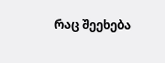რაც შეეხება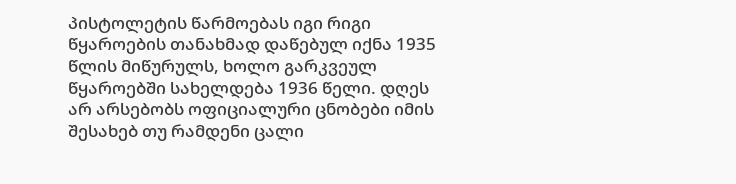პისტოლეტის წარმოებას იგი რიგი წყაროების თანახმად დაწებულ იქნა 1935 წლის მიწურულს, ხოლო გარკვეულ წყაროებში სახელდება 1936 წელი. დღეს არ არსებობს ოფიციალური ცნობები იმის შესახებ თუ რამდენი ცალი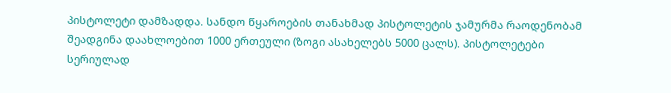პისტოლეტი დამზადდა. სანდო წყაროების თანახმად პისტოლეტის ჯამურმა რაოდენობამ შეადგინა დაახლოებით 1000 ერთეული (ზოგი ასახელებს 5000 ცალს). პისტოლეტები სერიულად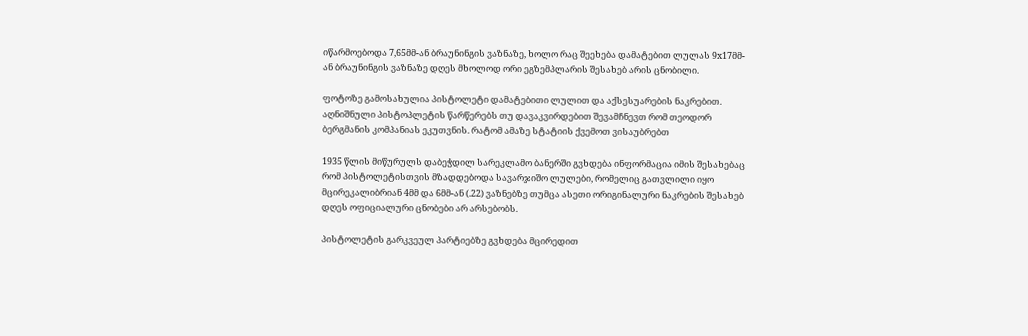იწარმოებოდა 7,65მმ-ან ბრაუნინგის ვაზნაზე, ხოლო რაც შეეხება დამატებით ლულას 9x17მმ-ან ბრაუნინგის ვაზნაზე დღეს მხოლოდ ორი ეგზემპლარის შესახებ არის ცნობილი.

ფოტოზე გამოსახულია პისტოლეტი დამატებითი ლულით და აქსესუარების ნაკრებით. აღნიშნული პისტოპლეტის წარწერებს თუ დავაკვირდებით შევამჩნევთ რომ თეოდორ ბერგმანის კომპანიას ეკუთვნის. რატომ ამაზე სტატიის ქვემოთ ვისაუბრებთ

1935 წლის მიწურულს დაბეჭდილ სარეკლამო ბანერში გვხდება ინფორმაცია იმის შესახებაც რომ პისტოლეტისთვის მზადდებოდა სავარჯიშო ლულები, რომელიც გათვლილი იყო მცირეკალიბრიან 4მმ და 6მმ-ან (.22) ვაზნებზე თუმცა ასეთი ორიგინალური ნაკრების შესახებ დღეს ოფიციალური ცნობები არ არსებობს.

პისტოლეტის გარკვეულ პარტიებზე გვხდება მცირედით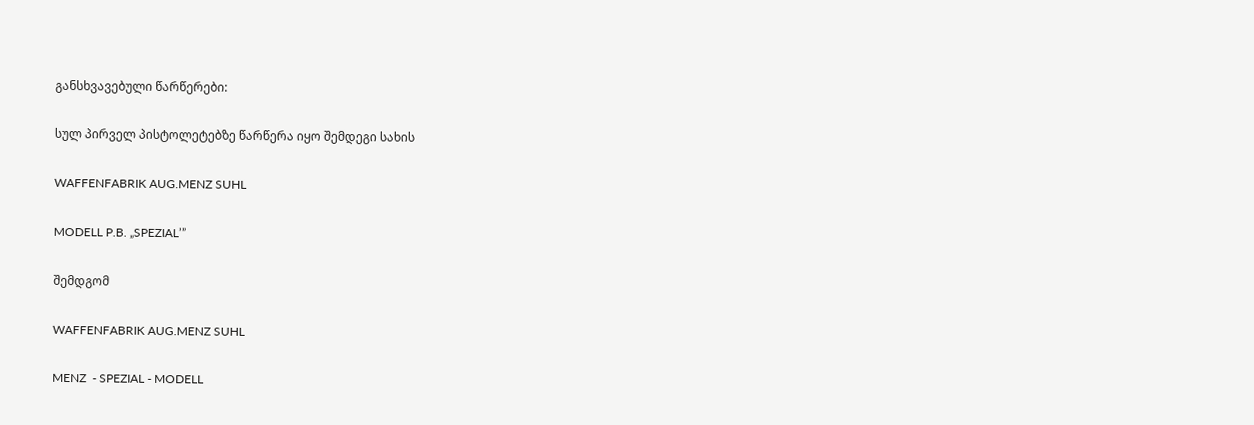განსხვავებული წარწერები:

სულ პირველ პისტოლეტებზე წარწერა იყო შემდეგი სახის

WAFFENFABRIK AUG.MENZ SUHL

MODELL P.B. „SPEZIAL’”

შემდგომ

WAFFENFABRIK AUG.MENZ SUHL

MENZ  - SPEZIAL - MODELL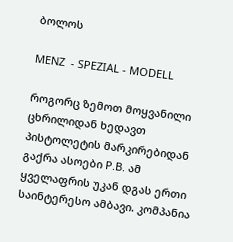ბოლოს

MENZ  - SPEZIAL - MODELL

როგორც ზემოთ მოყვანილი ცხრილიდან ხედავთ  პისტოლეტის მარკირებიდან გაქრა ასოები P.B. ამ ყველაფრის უკან დგას ერთი საინტერესო ამბავი. კომპანია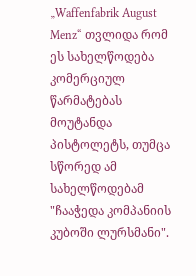„Waffenfabrik August Menz“ თვლიდა რომ ეს სახელწოდება კომერციულ წარმატებას მოუტანდა პისტოლეტს, თუმცა სწორედ ამ სახელწოდებამ "ჩააჭედა კომპანიის კუბოში ლურსმანი".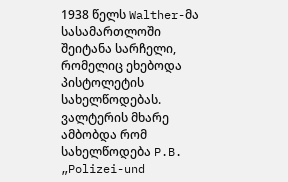1938 წელს Walther-მა სასამართლოში შეიტანა სარჩელი, რომელიც ეხებოდა პისტოლეტის სახელწოდებას. ვალტერის მხარე ამბობდა რომ სახელწოდება P.B. „Polizei-und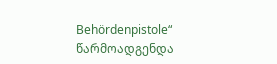Behördenpistole“ წარმოადგენდა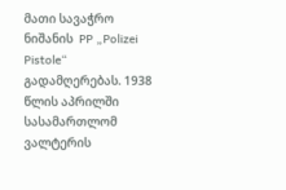მათი სავაჭრო ნიშანის  PP „Polizei Pistole“ გადამღერებას. 1938 წლის აპრილში სასამართლომ ვალტერის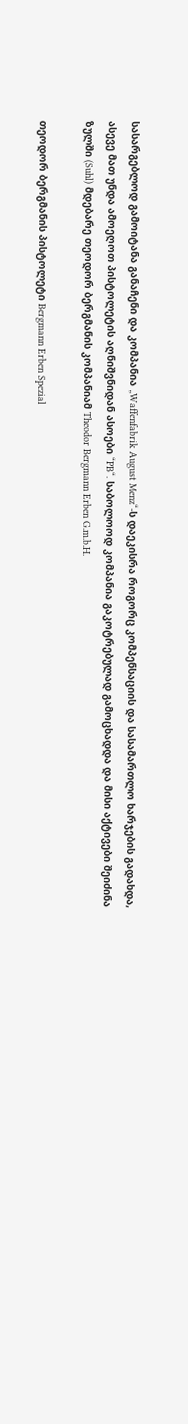სასარგებლოდ გამოიტანა განაჩენი და კომპანია „Waffenfabrik August Menz“-ს დაეკისრა როგორც კომპენსაციის და სასამართლო ხარჯების გადახდა, ასევე მათ უნდა ამოეღოთ პისტოლეტის აღნიშვნიდან ასოები “PB“. საბოლოოდ კომპანია გაკოტრებულად გამოცხადდა და მისი აქტივები შეიძინა ზულში (Suhl) მდებარე თეოდორ ბერგმანის კომპანიამ Theodor Bergmann Erben G.m.b.H.

თეოდორ ბერგმანის პისტოლეტი Bergmann Erben Spezial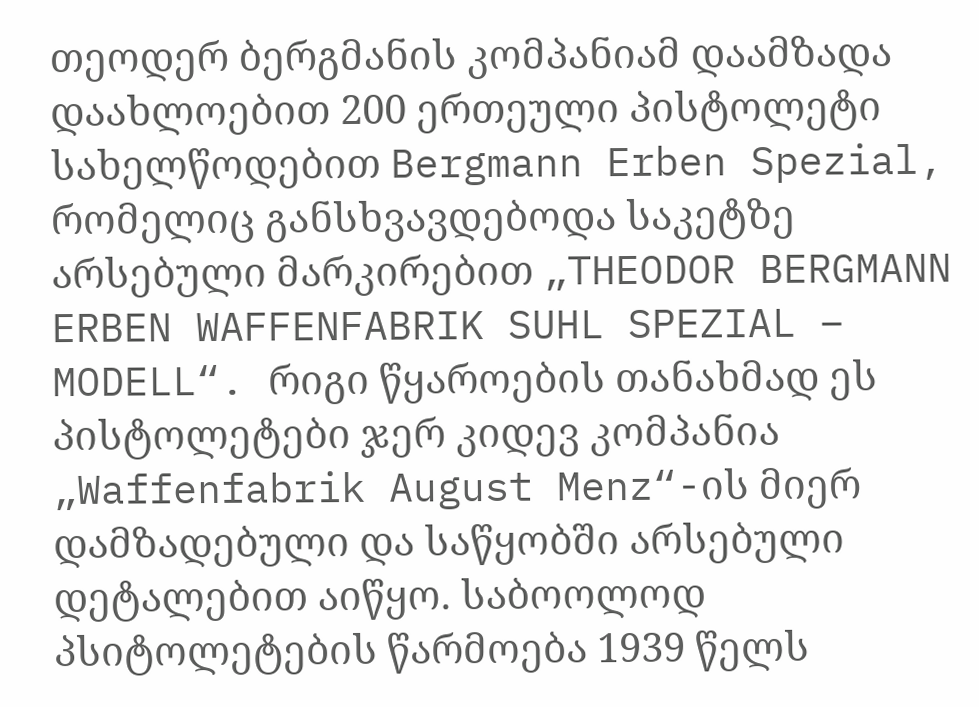თეოდერ ბერგმანის კომპანიამ დაამზადა დაახლოებით 200 ერთეული პისტოლეტი სახელწოდებით Bergmann Erben Spezial, რომელიც განსხვავდებოდა საკეტზე არსებული მარკირებით „THEODOR BERGMANN ERBEN WAFFENFABRIK SUHL SPEZIAL – MODELL“. რიგი წყაროების თანახმად ეს პისტოლეტები ჯერ კიდევ კომპანია „Waffenfabrik August Menz“-ის მიერ დამზადებული და საწყობში არსებული დეტალებით აიწყო. საბოოლოდ პსიტოლეტების წარმოება 1939 წელს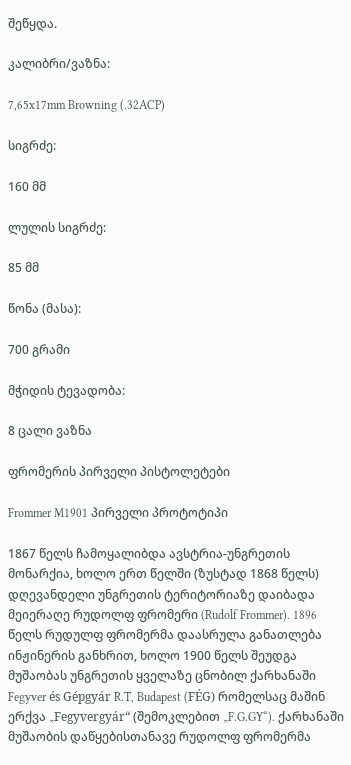შეწყდა.

კალიბრი/ვაზნა:

7,65x17mm Browning (.32ACP)

სიგრძე:

160 მმ

ლულის სიგრძე:

85 მმ

წონა (მასა):

700 გრამი

მჭიდის ტევადობა:

8 ცალი ვაზნა

ფრომერის პირველი პისტოლეტები

Frommer M1901 პირველი პროტოტიპი

1867 წელს ჩამოყალიბდა ავსტრია-უნგრეთის მონარქია, ხოლო ერთ წელში (ზუსტად 1868 წელს) დღევანდელი უნგრეთის ტერიტორიაზე დაიბადა მეიერაღე რუდოლფ ფრომერი (Rudolf Frommer). 1896 წელს რუდულფ ფრომერმა დაასრულა განათლება ინჟინერის განხრით, ხოლო 1900 წელს შეუდგა მუშაობას უნგრეთის ყველაზე ცნობილ ქარხანაში Fegyver és Gépgyár R.T, Budapest (FÉG) რომელსაც მაშინ ერქვა „Fegyvergyár“ (შემოკლებით „F.G.GY“). ქარხანაში მუშაობის დაწყებისთანავე რუდოლფ ფრომერმა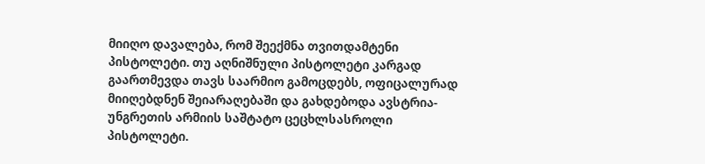მიიღო დავალება, რომ შეექმნა თვითდამტენი პისტოლეტი. თუ აღნიშნული პისტოლეტი კარგად გაართმევდა თავს საარმიო გამოცდებს, ოფიცალურად მიიღებდნენ შეიარაღებაში და გახდებოდა ავსტრია-უნგრეთის არმიის საშტატო ცეცხლსასროლი პისტოლეტი.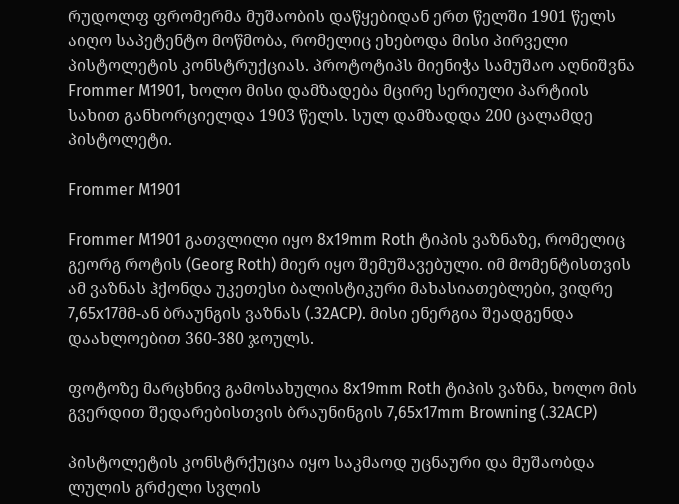რუდოლფ ფრომერმა მუშაობის დაწყებიდან ერთ წელში 1901 წელს აიღო საპეტენტო მოწმობა, რომელიც ეხებოდა მისი პირველი პისტოლეტის კონსტრუქციას. პროტოტიპს მიენიჭა სამუშაო აღნიშვნა Frommer M1901, ხოლო მისი დამზადება მცირე სერიული პარტიის სახით განხორციელდა 1903 წელს. სულ დამზადდა 200 ცალამდე პისტოლეტი.

Frommer M1901

Frommer M1901 გათვლილი იყო 8x19mm Roth ტიპის ვაზნაზე, რომელიც გეორგ როტის (Georg Roth) მიერ იყო შემუშავებული. იმ მომენტისთვის ამ ვაზნას ჰქონდა უკეთესი ბალისტიკური მახასიათებლები, ვიდრე 7,65x17მმ-ან ბრაუნგის ვაზნას (.32ACP). მისი ენერგია შეადგენდა დაახლოებით 360-380 ჯოულს.

ფოტოზე მარცხნივ გამოსახულია 8x19mm Roth ტიპის ვაზნა, ხოლო მის გვერდით შედარებისთვის ბრაუნინგის 7,65x17mm Browning (.32ACP)

პისტოლეტის კონსტრქუცია იყო საკმაოდ უცნაური და მუშაობდა ლულის გრძელი სვლის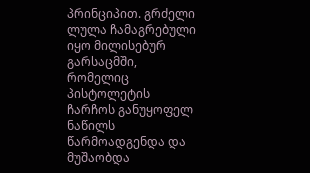პრინციპით. გრძელი ლულა ჩამაგრებული იყო მილისებურ გარსაცმში, რომელიც პისტოლეტის ჩარჩოს განუყოფელ ნაწილს წარმოადგენდა და მუშაობდა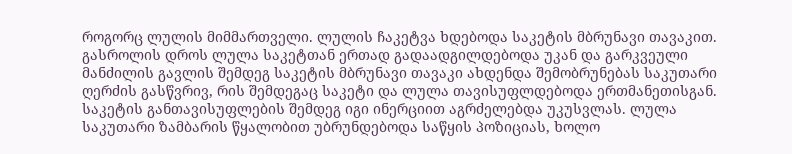როგორც ლულის მიმმართველი. ლულის ჩაკეტვა ხდებოდა საკეტის მბრუნავი თავაკით. გასროლის დროს ლულა საკეტთან ერთად გადაადგილდებოდა უკან და გარკვეული მანძილის გავლის შემდეგ საკეტის მბრუნავი თავაკი ახდენდა შემობრუნებას საკუთარი ღერძის გასწვრივ, რის შემდეგაც საკეტი და ლულა თავისუფლდებოდა ერთმანეთისგან. საკეტის განთავისუფლების შემდეგ იგი ინერციით აგრძელებდა უკუსვლას. ლულა საკუთარი ზამბარის წყალობით უბრუნდებოდა საწყის პოზიციას, ხოლო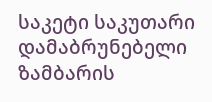საკეტი საკუთარი დამაბრუნებელი ზამბარის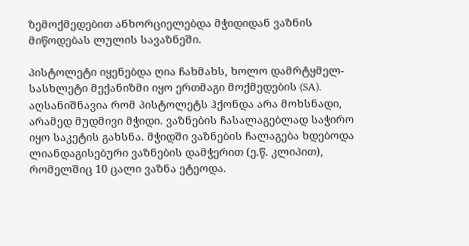ზემოქმედებით ანხორციელებდა მჭიდიდან ვაზნის მიწოდებას ლულის სავაზნეში.

პისტოლეტი იყენებდა ღია ჩახმახს, ხოლო დამრტყმელ-სასხლეტი მექანიზმი იყო ერთმაგი მოქმედების (SA). აღსანიშნავია რომ პისტოლეტს ჰქონდა არა მოხსნადი, არამედ მუდმივი მჭიდი. ვაზნების ჩასალაგებლად საჭირო იყო საკეტის გახსნა. მჭიდში ვაზნების ჩალაგება ხდებოდა ლიანდაგისებური ვაზნების დამჭერით (ე.წ. კლიპით), რომელშიც 10 ცალი ვაზნა ეტეოდა.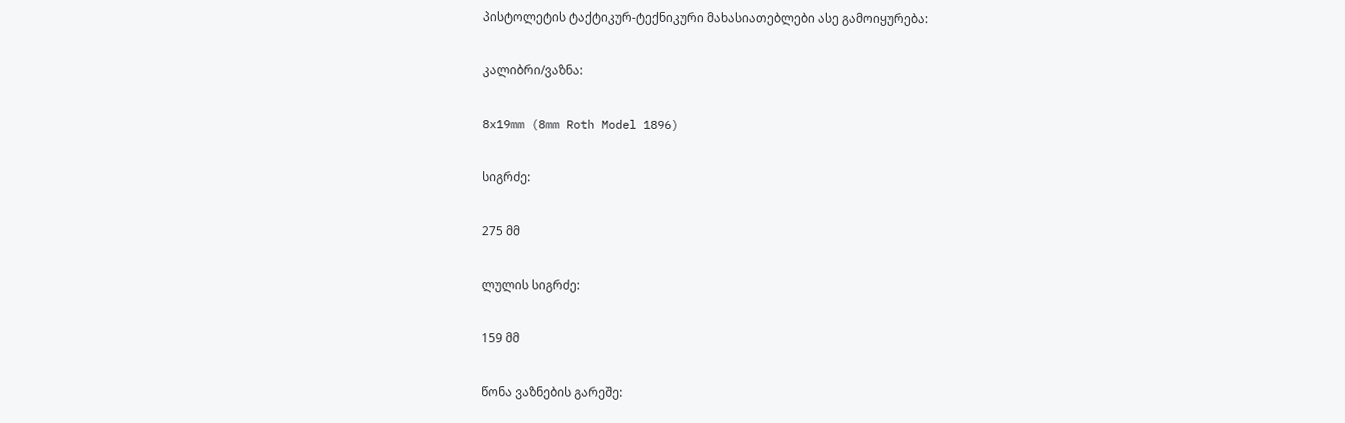პისტოლეტის ტაქტიკურ-ტექნიკური მახასიათებლები ასე გამოიყურება:

კალიბრი/ვაზნა:

8x19mm (8mm Roth Model 1896)

სიგრძე:

275 მმ

ლულის სიგრძე:

159 მმ

წონა ვაზნების გარეშე: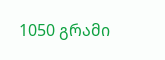1050 გრამი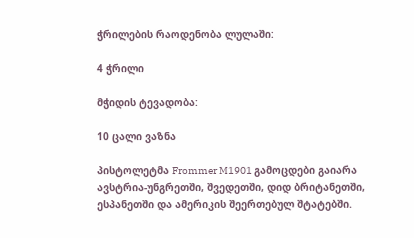ჭრილების რაოდენობა ლულაში:

4 ჭრილი

მჭიდის ტევადობა:

10 ცალი ვაზნა

პისტოლეტმა Frommer M1901 გამოცდები გაიარა ავსტრია-უნგრეთში, შვედეთში, დიდ ბრიტანეთში, ესპანეთში და ამერიკის შეერთებულ შტატებში.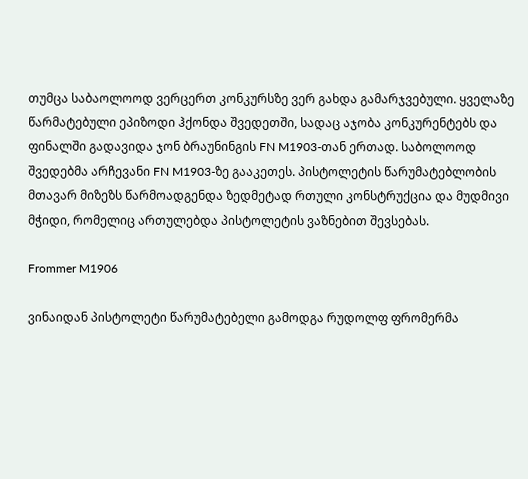თუმცა საბაოლოოდ ვერცერთ კონკურსზე ვერ გახდა გამარჯვებული. ყველაზე წარმატებული ეპიზოდი ჰქონდა შვედეთში, სადაც აჯობა კონკურენტებს და ფინალში გადავიდა ჯონ ბრაუნინგის FN M1903-თან ერთად. საბოლოოდ შვედებმა არჩევანი FN M1903-ზე გააკეთეს. პისტოლეტის წარუმატებლობის მთავარ მიზეზს წარმოადგენდა ზედმეტად რთული კონსტრუქცია და მუდმივი მჭიდი, რომელიც ართულებდა პისტოლეტის ვაზნებით შევსებას.

Frommer M1906

ვინაიდან პისტოლეტი წარუმატებელი გამოდგა რუდოლფ ფრომერმა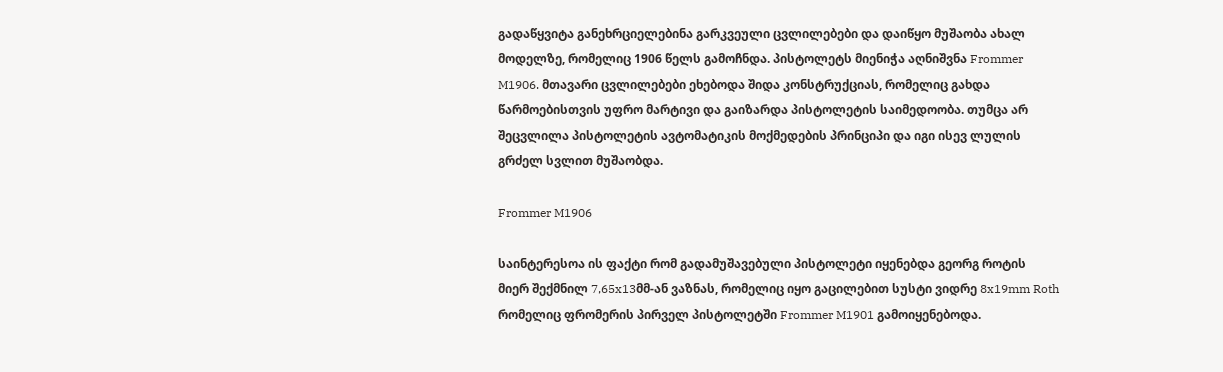გადაწყვიტა განეხრციელებინა გარკვეული ცვლილებები და დაიწყო მუშაობა ახალ მოდელზე, რომელიც 1906 წელს გამოჩნდა. პისტოლეტს მიენიჭა აღნიშვნა Frommer M1906. მთავარი ცვლილებები ეხებოდა შიდა კონსტრუქციას, რომელიც გახდა წარმოებისთვის უფრო მარტივი და გაიზარდა პისტოლეტის საიმედოობა. თუმცა არ შეცვლილა პისტოლეტის ავტომატიკის მოქმედების პრინციპი და იგი ისევ ლულის გრძელ სვლით მუშაობდა.

Frommer M1906

საინტერესოა ის ფაქტი რომ გადამუშავებული პისტოლეტი იყენებდა გეორგ როტის მიერ შექმნილ 7,65x13მმ-ან ვაზნას, რომელიც იყო გაცილებით სუსტი ვიდრე 8x19mm Roth რომელიც ფრომერის პირველ პისტოლეტში Frommer M1901 გამოიყენებოდა.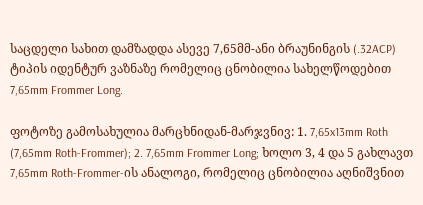საცდელი სახით დამზადდა ასევე 7,65მმ-ანი ბრაუნინგის (.32ACP) ტიპის იდენტურ ვაზნაზე რომელიც ცნობილია სახელწოდებით 7,65mm Frommer Long.

ფოტოზე გამოსახულია მარცხნიდან-მარჯვნივ: 1. 7,65x13mm Roth (7,65mm Roth-Frommer); 2. 7,65mm Frommer Long; ხოლო 3, 4 და 5 გახლავთ 7,65mm Roth-Frommer-ის ანალოგი, რომელიც ცნობილია აღნიშვნით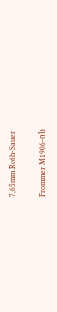7,65mm Roth-Sauer

Frommer M1906-ის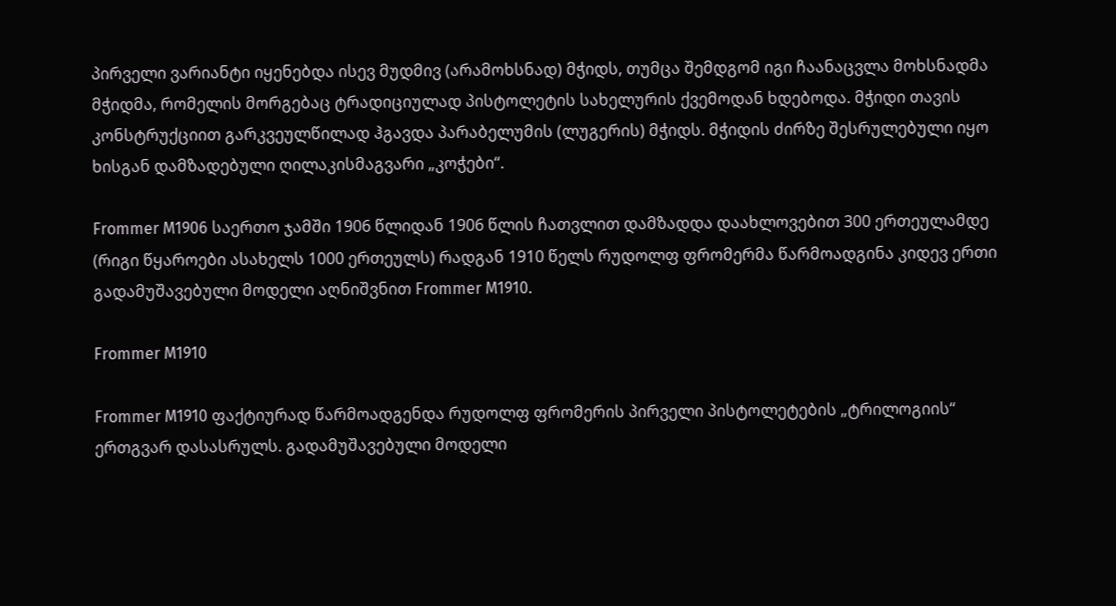პირველი ვარიანტი იყენებდა ისევ მუდმივ (არამოხსნად) მჭიდს, თუმცა შემდგომ იგი ჩაანაცვლა მოხსნადმა მჭიდმა, რომელის მორგებაც ტრადიციულად პისტოლეტის სახელურის ქვემოდან ხდებოდა. მჭიდი თავის კონსტრუქციით გარკვეულწილად ჰგავდა პარაბელუმის (ლუგერის) მჭიდს. მჭიდის ძირზე შესრულებული იყო ხისგან დამზადებული ღილაკისმაგვარი „კოჭები“.

Frommer M1906 საერთო ჯამში 1906 წლიდან 1906 წლის ჩათვლით დამზადდა დაახლოვებით 300 ერთეულამდე (რიგი წყაროები ასახელს 1000 ერთეულს) რადგან 1910 წელს რუდოლფ ფრომერმა წარმოადგინა კიდევ ერთი გადამუშავებული მოდელი აღნიშვნით Frommer M1910.

Frommer M1910

Frommer M1910 ფაქტიურად წარმოადგენდა რუდოლფ ფრომერის პირველი პისტოლეტების „ტრილოგიის“ ერთგვარ დასასრულს. გადამუშავებული მოდელი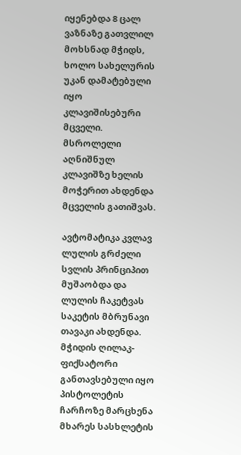იყენებდა 8 ცალ ვაზნაზე გათვლილ მოხსნად მჭიდს, ხოლო სახელურის უკან დამატებული იყო კლავიშისებური მცველი. მსროლელი აღნიშნულ კლავიშზე ხელის მოჭერით ახდენდა მცველის გათიშვას.

ავტომატიკა კვლავ ლულის გრძელი სვლის პრინციპით მუშაობდა და ლულის ჩაკეტვას საკეტის მბრუნავი თავაკი ახდენდა. მჭიდის ღილაკ-ფიქსატორი განთავსებული იყო პისტოლეტის ჩარჩოზე მარცხენა მხარეს სასხლეტის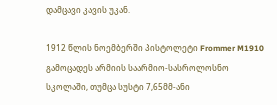დამცავი კავის უკან.

1912 წლის ნოემბერში პისტოლეტი Frommer M1910 გამოცადეს არმიის საარმიო-სასროლოსნო სკოლაში, თუმცა სუსტი 7,65მმ-ანი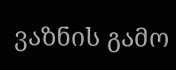ვაზნის გამო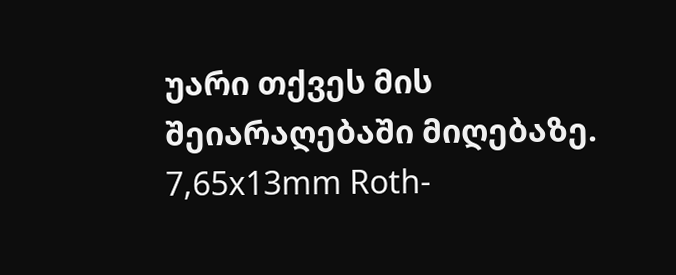უარი თქვეს მის შეიარაღებაში მიღებაზე. 7,65x13mm Roth-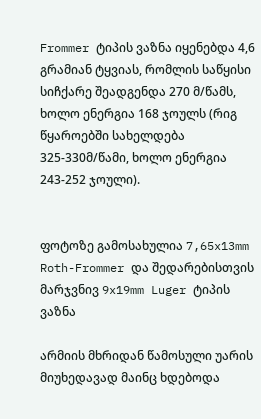Frommer ტიპის ვაზნა იყენებდა 4,6 გრამიან ტყვიას, რომლის საწყისი სიჩქარე შეადგენდა 270 მ/წამს, ხოლო ენერგია 168 ჯოულს (რიგ წყაროებში სახელდება 325-330მ/წამი, ხოლო ენერგია 243-252 ჯოული).


ფოტოზე გამოსახულია 7,65x13mm Roth-Frommer და შედარებისთვის მარჯვნივ 9x19mm Luger ტიპის ვაზნა

არმიის მხრიდან წამოსული უარის მიუხედავად მაინც ხდებოდა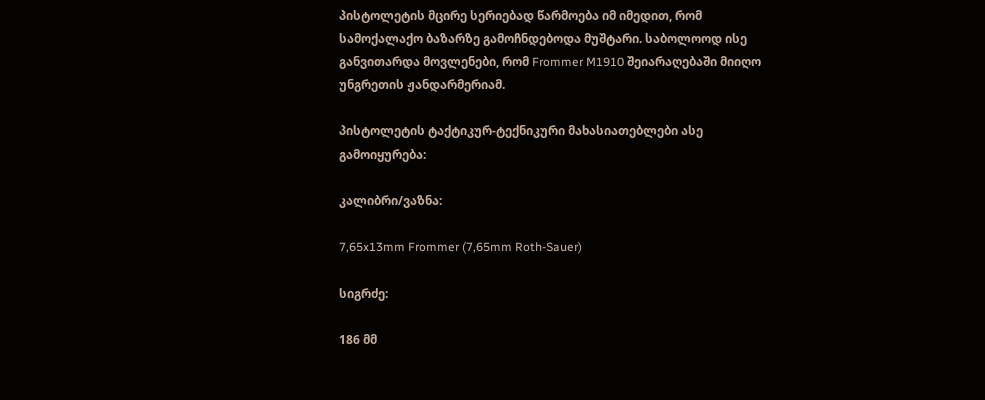პისტოლეტის მცირე სერიებად წარმოება იმ იმედით, რომ სამოქალაქო ბაზარზე გამოჩნდებოდა მუშტარი. საბოლოოდ ისე განვითარდა მოვლენები, რომ Frommer M1910 შეიარაღებაში მიიღო უნგრეთის ჟანდარმერიამ.

პისტოლეტის ტაქტიკურ-ტექნიკური მახასიათებლები ასე გამოიყურება:

კალიბრი/ვაზნა:

7,65x13mm Frommer (7,65mm Roth-Sauer)

სიგრძე:

186 მმ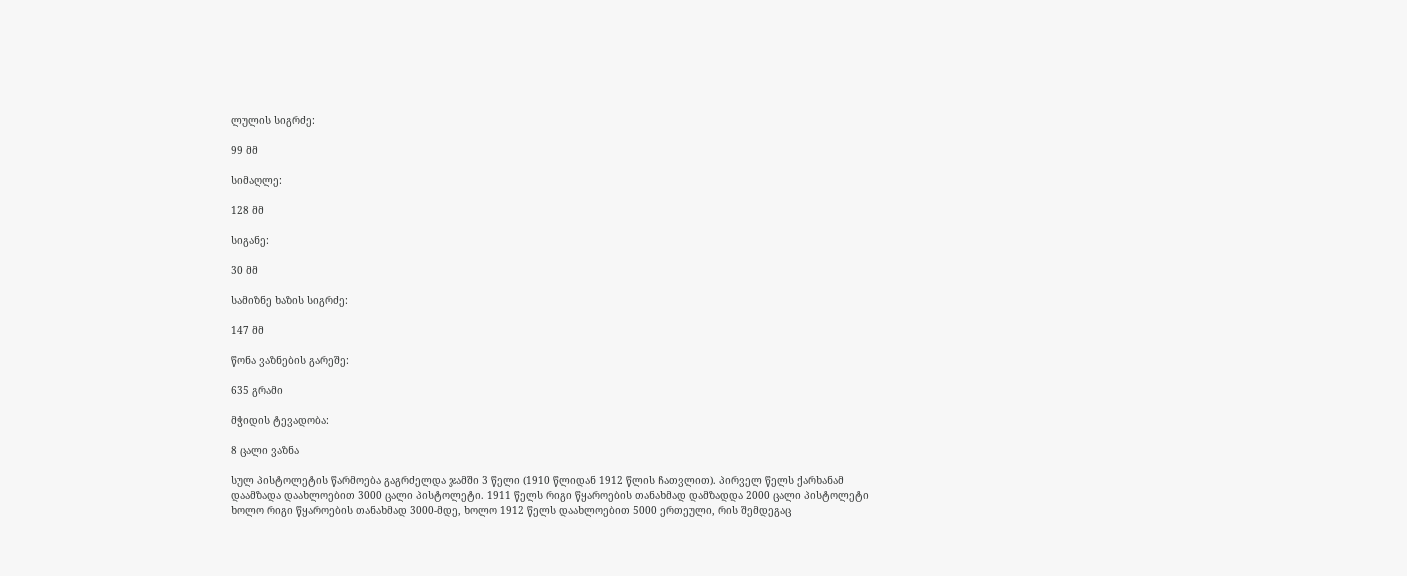ლულის სიგრძე:

99 მმ

სიმაღლე:

128 მმ

სიგანე:

30 მმ

სამიზნე ხაზის სიგრძე:

147 მმ

წონა ვაზნების გარეშე:

635 გრამი

მჭიდის ტევადობა:

8 ცალი ვაზნა

სულ პისტოლეტის წარმოება გაგრძელდა ჯამში 3 წელი (1910 წლიდან 1912 წლის ჩათვლით). პირველ წელს ქარხანამ დაამზადა დაახლოებით 3000 ცალი პისტოლეტი. 1911 წელს რიგი წყაროების თანახმად დამზადდა 2000 ცალი პისტოლეტი ხოლო რიგი წყაროების თანახმად 3000-მდე, ხოლო 1912 წელს დაახლოებით 5000 ერთეული, რის შემდეგაც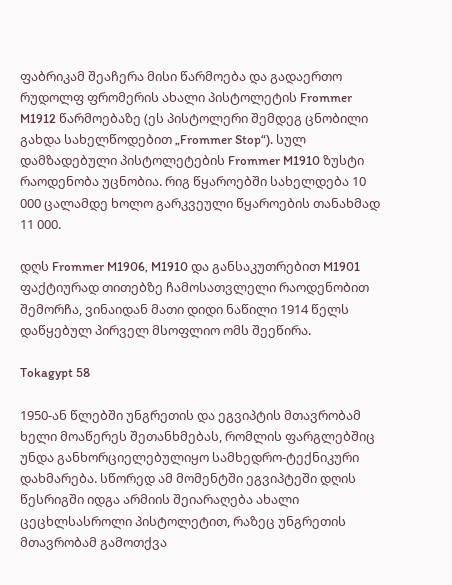ფაბრიკამ შეაჩერა მისი წარმოება და გადაერთო რუდოლფ ფრომერის ახალი პისტოლეტის Frommer M1912 წარმოებაზე (ეს პისტოლერი შემდეგ ცნობილი გახდა სახელწოდებით „Frommer Stop“). სულ დამზადებული პისტოლეტების Frommer M1910 ზუსტი რაოდენობა უცნობია. რიგ წყაროებში სახელდება 10 000 ცალამდე ხოლო გარკვეული წყაროების თანახმად 11 000.

დღს Frommer M1906, M1910 და განსაკუთრებით M1901 ფაქტიურად თითებზე ჩამოსათვლელი რაოდენობით შემორჩა, ვინაიდან მათი დიდი ნაწილი 1914 წელს დაწყებულ პირველ მსოფლიო ომს შეეწირა.

Tokagypt 58

1950-ან წლებში უნგრეთის და ეგვიპტის მთავრობამ ხელი მოაწერეს შეთანხმებას, რომლის ფარგლებშიც უნდა განხორციელებულიყო სამხედრო-ტექნიკური დახმარება. სწორედ ამ მომენტში ეგვიპტეში დღის წესრიგში იდგა არმიის შეიარაღება ახალი ცეცხლსასროლი პისტოლეტით, რაზეც უნგრეთის მთავრობამ გამოთქვა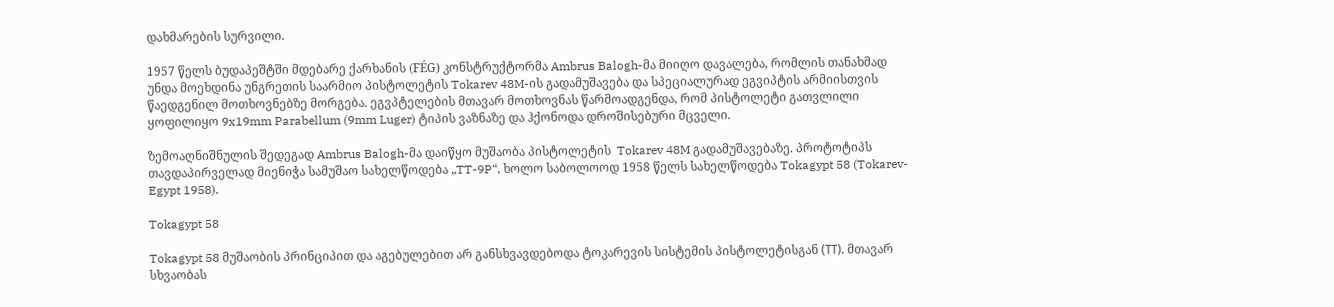დახმარების სურვილი.

1957 წელს ბუდაპეშტში მდებარე ქარხანის (FÉG) კონსტრუქტორმა Ambrus Balogh-მა მიიღო დავალება, რომლის თანახმად უნდა მოეხდინა უნგრეთის საარმიო პისტოლეტის Tokarev 48M-ის გადამუშავება და სპეციალურად ეგვიპტის არმიისთვის წაედგენილ მოთხოვნებზე მორგება. ეგვპტელების მთავარ მოთხოვნას წარმოადგენდა, რომ პისტოლეტი გათვლილი ყოფილიყო 9x19mm Parabellum (9mm Luger) ტიპის ვაზნაზე და ჰქონოდა დროშისებური მცველი.

ზემოაღნიშნულის შედეგად Ambrus Balogh-მა დაიწყო მუშაობა პისტოლეტის  Tokarev 48M გადამუშავებაზე. პროტოტიპს თავდაპირველად მიენიჭა სამუშაო სახელწოდება „TT-9P“, ხოლო საბოლოოდ 1958 წელს სახელწოდება Tokagypt 58 (Tokarev-Egypt 1958).

Tokagypt 58

Tokagypt 58 მუშაობის პრინციპით და აგებულებით არ განსხვავდებოდა ტოკარევის სისტემის პისტოლეტისგან (ТТ). მთავარ სხვაობას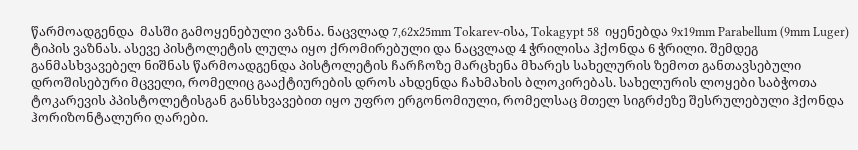წარმოადგენდა  მასში გამოყენებული ვაზნა. ნაცვლად 7,62x25mm Tokarev-ისა, Tokagypt 58  იყენებდა 9x19mm Parabellum (9mm Luger) ტიპის ვაზნას. ასევე პისტოლეტის ლულა იყო ქრომირებული და ნაცვლად 4 ჭრილისა ჰქონდა 6 ჭრილი. შემდეგ განმასხვავებელ ნიშნას წარმოადგენდა პისტოლეტის ჩარჩოზე მარცხენა მხარეს სახელურის ზემოთ განთავსებული დროშისებური მცველი, რომელიც გააქტიურების დროს ახდენდა ჩახმახის ბლოკირებას. სახელურის ლოყები საბჭოთა ტოკარევის პპისტოლეტისგან განსხვავებით იყო უფრო ერგონომიული, რომელსაც მთელ სიგრძეზე შესრულებული ჰქონდა ჰორიზონტალური ღარები.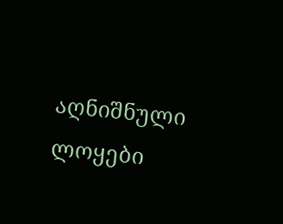აღნიშნული ლოყები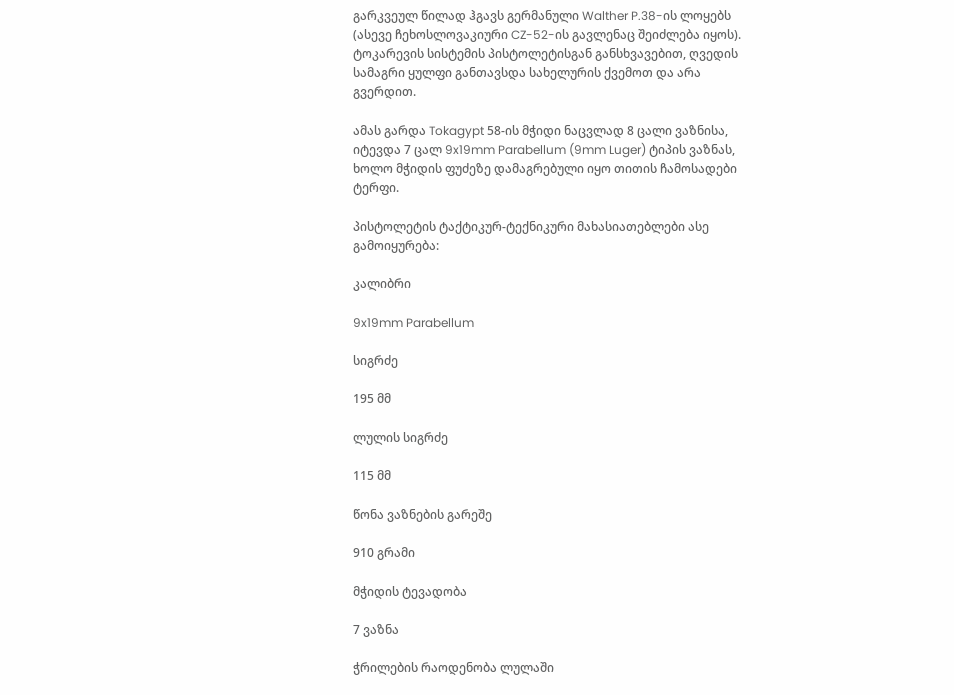გარკვეულ წილად ჰგავს გერმანული Walther P.38-ის ლოყებს (ასევე ჩეხოსლოვაკიური CZ-52-ის გავლენაც შეიძლება იყოს). ტოკარევის სისტემის პისტოლეტისგან განსხვავებით, ღვედის სამაგრი ყულფი განთავსდა სახელურის ქვემოთ და არა გვერდით.

ამას გარდა Tokagypt 58-ის მჭიდი ნაცვლად 8 ცალი ვაზნისა, იტევდა 7 ცალ 9x19mm Parabellum (9mm Luger) ტიპის ვაზნას, ხოლო მჭიდის ფუძეზე დამაგრებული იყო თითის ჩამოსადები ტერფი.

პისტოლეტის ტაქტიკურ-ტექნიკური მახასიათებლები ასე გამოიყურება:

კალიბრი

9x19mm Parabellum

სიგრძე

195 მმ

ლულის სიგრძე

115 მმ

წონა ვაზნების გარეშე

910 გრამი

მჭიდის ტევადობა

7 ვაზნა

ჭრილების რაოდენობა ლულაში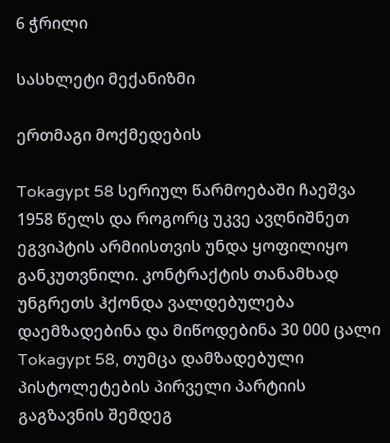6 ჭრილი

სასხლეტი მექანიზმი

ერთმაგი მოქმედების

Tokagypt 58 სერიულ წარმოებაში ჩაეშვა 1958 წელს და როგორც უკვე ავღნიშნეთ ეგვიპტის არმიისთვის უნდა ყოფილიყო განკუთვნილი. კონტრაქტის თანამხად უნგრეთს ჰქონდა ვალდებულება დაემზადებინა და მიწოდებინა 30 000 ცალი Tokagypt 58, თუმცა დამზადებული პისტოლეტების პირველი პარტიის გაგზავნის შემდეგ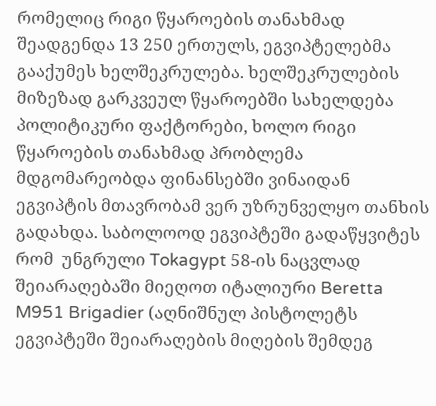რომელიც რიგი წყაროების თანახმად შეადგენდა 13 250 ერთულს, ეგვიპტელებმა გააქუმეს ხელშეკრულება. ხელშეკრულების მიზეზად გარკვეულ წყაროებში სახელდება პოლიტიკური ფაქტორები, ხოლო რიგი წყაროების თანახმად პრობლემა მდგომარეობდა ფინანსებში ვინაიდან ეგვიპტის მთავრობამ ვერ უზრუნველყო თანხის გადახდა. საბოლოოდ ეგვიპტეში გადაწყვიტეს რომ  უნგრული Tokagypt 58-ის ნაცვლად შეიარაღებაში მიეღოთ იტალიური Beretta M951 Brigadier (აღნიშნულ პისტოლეტს ეგვიპტეში შეიარაღების მიღების შემდეგ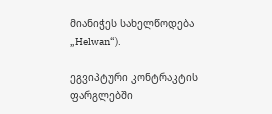მიანიჭეს სახელწოდება „Helwan“).

ეგვიპტური კონტრაკტის ფარგლებში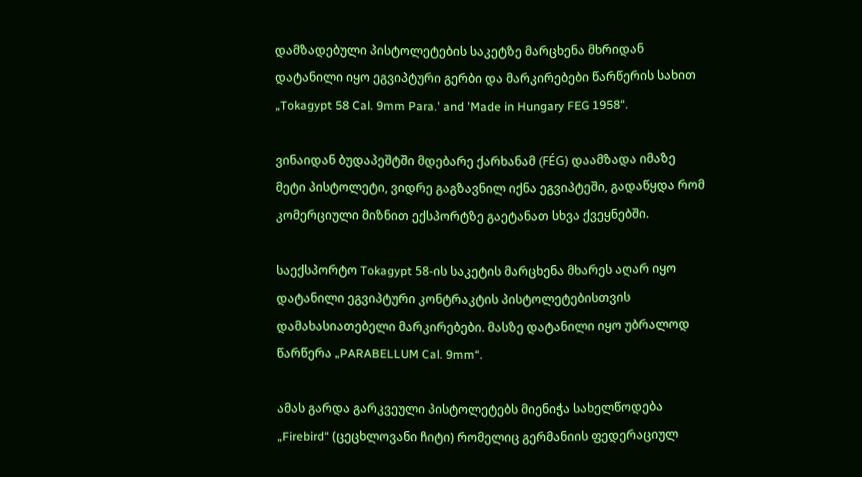დამზადებული პისტოლეტების საკეტზე მარცხენა მხრიდან დატანილი იყო ეგვიპტური გერბი და მარკირებები წარწერის სახით „Tokagypt 58 Cal. 9mm Para.' and 'Made in Hungary FEG 1958“.

ვინაიდან ბუდაპეშტში მდებარე ქარხანამ (FÉG) დაამზადა იმაზე მეტი პისტოლეტი, ვიდრე გაგზავნილ იქნა ეგვიპტეში, გადაწყდა რომ კომერციული მიზნით ექსპორტზე გაეტანათ სხვა ქვეყნებში.

საექსპორტო Tokagypt 58-ის საკეტის მარცხენა მხარეს აღარ იყო დატანილი ეგვიპტური კონტრაკტის პისტოლეტებისთვის დამახასიათებელი მარკირებები. მასზე დატანილი იყო უბრალოდ წარწერა „PARABELLUM Cal. 9mm“.

ამას გარდა გარკვეული პისტოლეტებს მიენიჭა სახელწოდება „Firebird“ (ცეცხლოვანი ჩიტი) რომელიც გერმანიის ფედერაციულ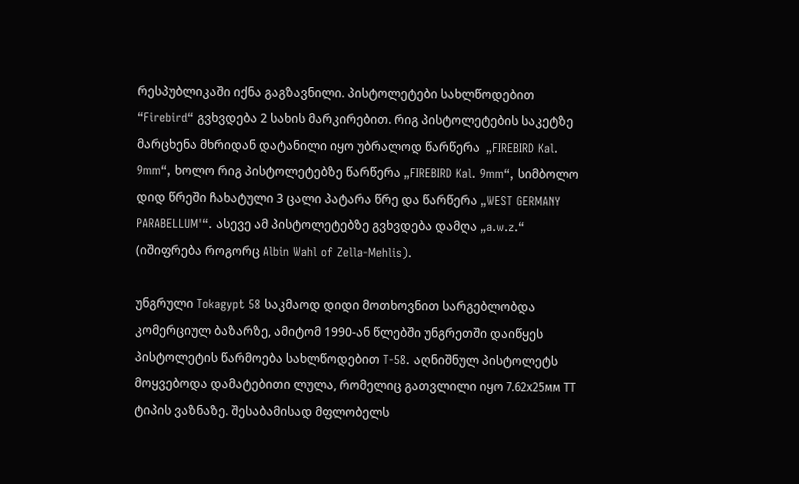რესპუბლიკაში იქნა გაგზავნილი. პისტოლეტები სახლწოდებით “Firebird“ გვხვდება 2 სახის მარკირებით. რიგ პისტოლეტების საკეტზე მარცხენა მხრიდან დატანილი იყო უბრალოდ წარწერა  „FIREBIRD Kal. 9mm“, ხოლო რიგ პისტოლეტებზე წარწერა „FIREBIRD Kal. 9mm“, სიმბოლო დიდ წრეში ჩახატული 3 ცალი პატარა წრე და წარწერა „WEST GERMANY PARABELLUM'“. ასევე ამ პისტოლეტებზე გვხვდება დამღა „a.w.z.“ (იშიფრება როგორც Albin Wahl of Zella-Mehlis).

უნგრული Tokagypt 58 საკმაოდ დიდი მოთხოვნით სარგებლობდა კომერციულ ბაზარზე, ამიტომ 1990-ან წლებში უნგრეთში დაიწყეს პისტოლეტის წარმოება სახლწოდებით T-58. აღნიშნულ პისტოლეტს მოყვებოდა დამატებითი ლულა, რომელიც გათვლილი იყო 7.62х25мм ТТ ტიპის ვაზნაზე. შესაბამისად მფლობელს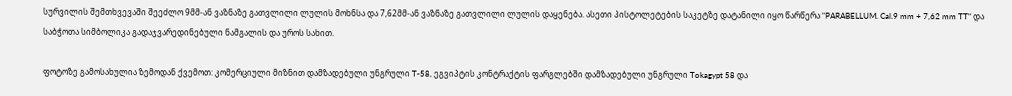სურვილის შემთხვევაში შეეძლო 9მმ-ან ვაზნაზე გათვლილი ლულის მოხნსა და 7,62მმ-ან ვაზნაზე გათვლილი ლულის დაყენება. ასეთი პისტოლეტების საკეტზე დატანილი იყო წარწერა "PARABELLUM. Cal.9 mm + 7,62 mm TT" და საბჭოთა სიმბოლიკა გადაჯვარედინებული ნამგალის და უროს სახით.

ფოტოზე გამოსახულია ზემოდან ქვემოთ: კომერციული მიზნით დამზადებული უნგრული T-58, ეგვიპტის კონტრაქტის ფარგლებში დამზადებული უნგრული Tokagypt 58 და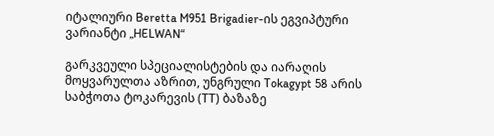იტალიური Beretta M951 Brigadier-ის ეგვიპტური ვარიანტი „HELWAN“

გარკვეული სპეციალისტების და იარაღის მოყვარულთა აზრით, უნგრული Tokagypt 58 არის საბჭოთა ტოკარევის (ТТ) ბაზაზე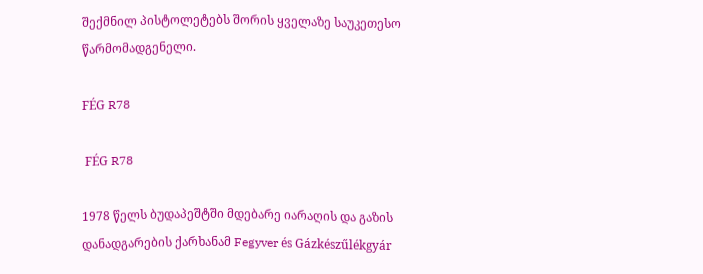შექმნილ პისტოლეტებს შორის ყველაზე საუკეთესო წარმომადგენელი.

FÉG R78

 FÉG R78

1978 წელს ბუდაპეშტში მდებარე იარაღის და გაზის დანადგარების ქარხანამ Fegyver és Gázkészűlékgyár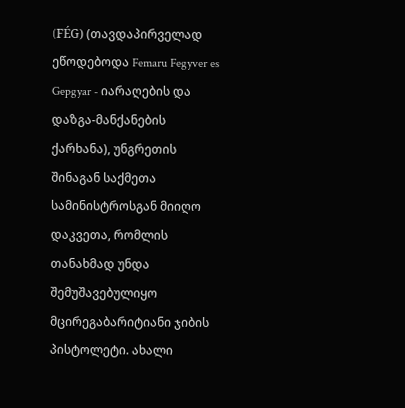(FÉG) (თავდაპირველად ეწოდებოდა Femaru Fegyver es Gepgyar - იარაღების და დაზგა-მანქანების ქარხანა), უნგრეთის შინაგან საქმეთა სამინისტროსგან მიიღო დაკვეთა, რომლის თანახმად უნდა შემუშავებულიყო მცირეგაბარიტიანი ჯიბის პისტოლეტი. ახალი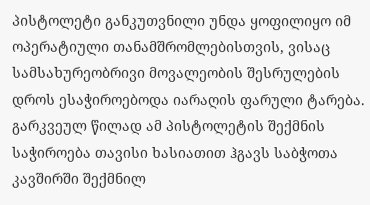პისტოლეტი განკუთვნილი უნდა ყოფილიყო იმ ოპერატიული თანამშრომლებისთვის, ვისაც სამსახურეობრივი მოვალეობის შესრულების დროს ესაჭიროებოდა იარაღის ფარული ტარება. გარკვეულ წილად ამ პისტოლეტის შექმნის საჭიროება თავისი ხასიათით ჰგავს საბჭოთა კავშირში შექმნილ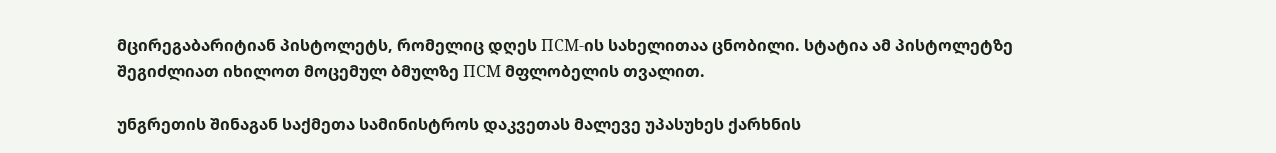მცირეგაბარიტიან პისტოლეტს, რომელიც დღეს ПСМ-ის სახელითაა ცნობილი. სტატია ამ პისტოლეტზე შეგიძლიათ იხილოთ მოცემულ ბმულზე ПСМ მფლობელის თვალით.

უნგრეთის შინაგან საქმეთა სამინისტროს დაკვეთას მალევე უპასუხეს ქარხნის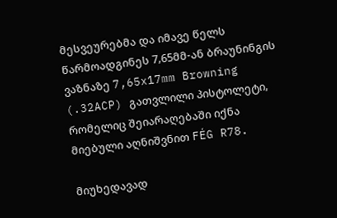მესვეურებმა და იმავე წელს წარმოადგინეს 7,65მმ-ან ბრაუნინგის ვაზნაზე 7,65x17mm Browning (.32ACP) გათვლილი პისტოლეტი, რომელიც შეიარაღებაში იქნა მიებული აღნიშვნით FÉG R78.

მიუხედავად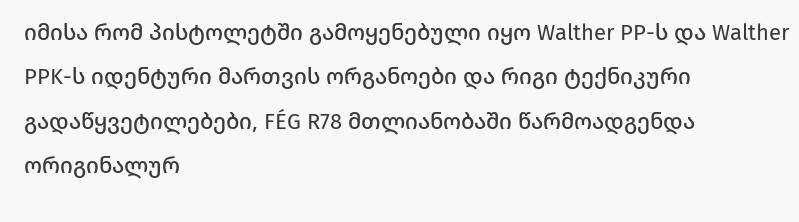იმისა რომ პისტოლეტში გამოყენებული იყო Walther PP-ს და Walther PPK-ს იდენტური მართვის ორგანოები და რიგი ტექნიკური გადაწყვეტილებები, FÉG R78 მთლიანობაში წარმოადგენდა ორიგინალურ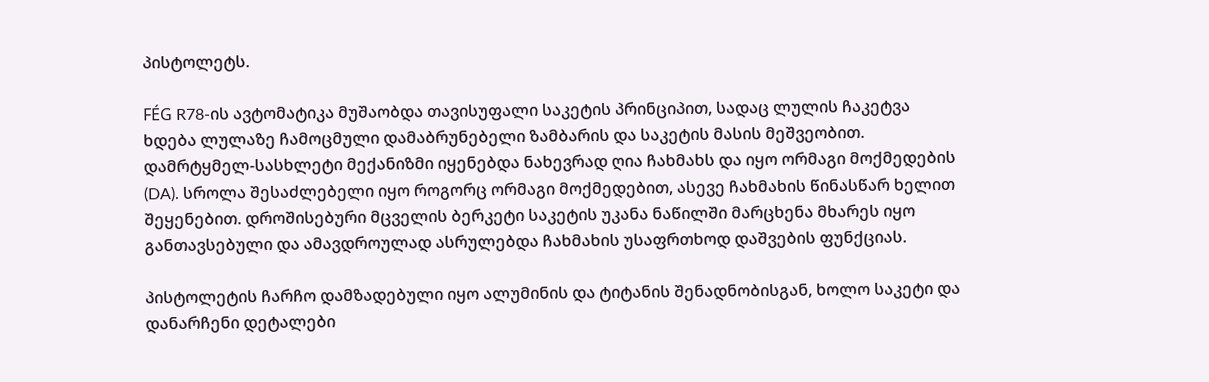პისტოლეტს.

FÉG R78-ის ავტომატიკა მუშაობდა თავისუფალი საკეტის პრინციპით, სადაც ლულის ჩაკეტვა ხდება ლულაზე ჩამოცმული დამაბრუნებელი ზამბარის და საკეტის მასის მეშვეობით. დამრტყმელ-სასხლეტი მექანიზმი იყენებდა ნახევრად ღია ჩახმახს და იყო ორმაგი მოქმედების (DA). სროლა შესაძლებელი იყო როგორც ორმაგი მოქმედებით, ასევე ჩახმახის წინასწარ ხელით შეყენებით. დროშისებური მცველის ბერკეტი საკეტის უკანა ნაწილში მარცხენა მხარეს იყო განთავსებული და ამავდროულად ასრულებდა ჩახმახის უსაფრთხოდ დაშვების ფუნქციას.

პისტოლეტის ჩარჩო დამზადებული იყო ალუმინის და ტიტანის შენადნობისგან, ხოლო საკეტი და დანარჩენი დეტალები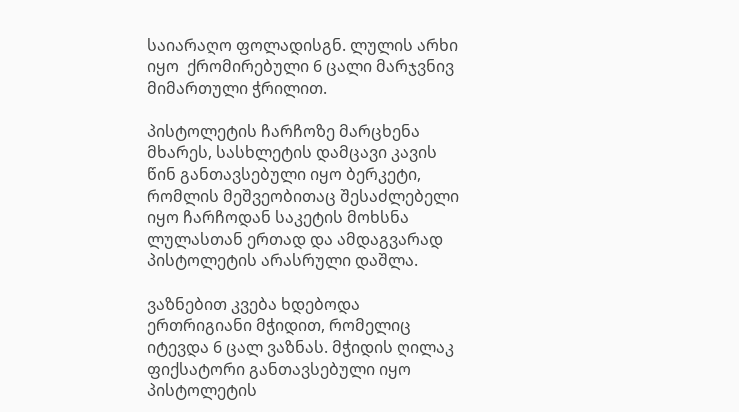საიარაღო ფოლადისგნ. ლულის არხი იყო  ქრომირებული 6 ცალი მარჯვნივ მიმართული ჭრილით.

პისტოლეტის ჩარჩოზე მარცხენა მხარეს, სასხლეტის დამცავი კავის წინ განთავსებული იყო ბერკეტი, რომლის მეშვეობითაც შესაძლებელი იყო ჩარჩოდან საკეტის მოხსნა ლულასთან ერთად და ამდაგვარად პისტოლეტის არასრული დაშლა.

ვაზნებით კვება ხდებოდა ერთრიგიანი მჭიდით, რომელიც იტევდა 6 ცალ ვაზნას. მჭიდის ღილაკ ფიქსატორი განთავსებული იყო პისტოლეტის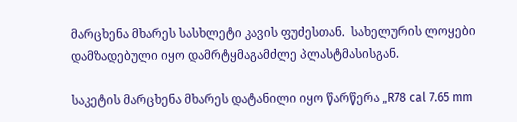მარცხენა მხარეს სასხლეტი კავის ფუძესთან.  სახელურის ლოყები დამზადებული იყო დამრტყმაგამძლე პლასტმასისგან.

საკეტის მარცხენა მხარეს დატანილი იყო წარწერა „R78 cal 7.65 mm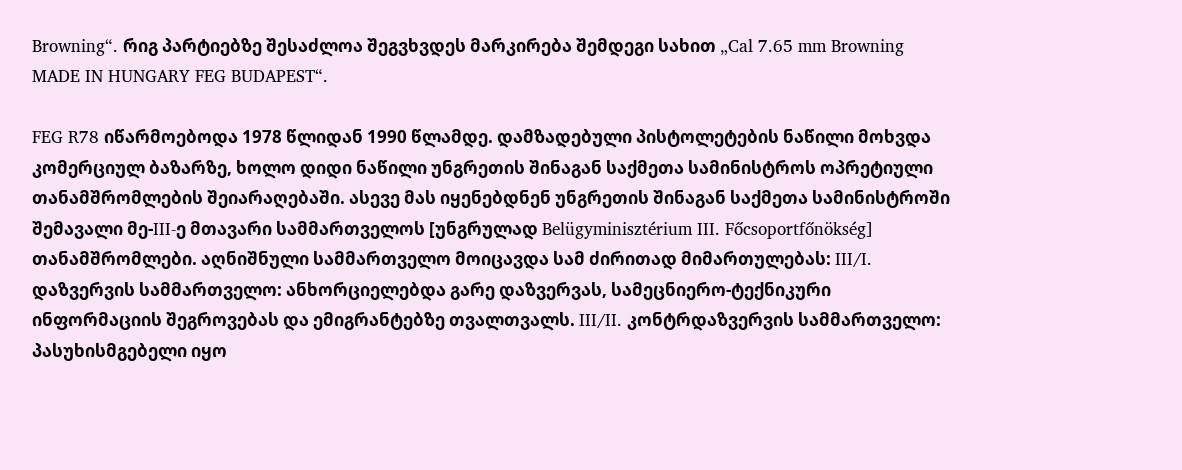Browning“. რიგ პარტიებზე შესაძლოა შეგვხვდეს მარკირება შემდეგი სახით „Cal 7.65 mm Browning MADE IN HUNGARY FEG BUDAPEST“.

FEG R78 იწარმოებოდა 1978 წლიდან 1990 წლამდე. დამზადებული პისტოლეტების ნაწილი მოხვდა კომერციულ ბაზარზე, ხოლო დიდი ნაწილი უნგრეთის შინაგან საქმეთა სამინისტროს ოპრეტიული თანამშრომლების შეიარაღებაში. ასევე მას იყენებდნენ უნგრეთის შინაგან საქმეთა სამინისტროში შემავალი მე-III-ე მთავარი სამმართველოს [უნგრულად Belügyminisztérium III. Főcsoportfőnökség] თანამშრომლები. აღნიშნული სამმართველო მოიცავდა სამ ძირითად მიმართულებას: III/I. დაზვერვის სამმართველო: ანხორციელებდა გარე დაზვერვას, სამეცნიერო-ტექნიკური ინფორმაციის შეგროვებას და ემიგრანტებზე თვალთვალს. III/II. კონტრდაზვერვის სამმართველო: პასუხისმგებელი იყო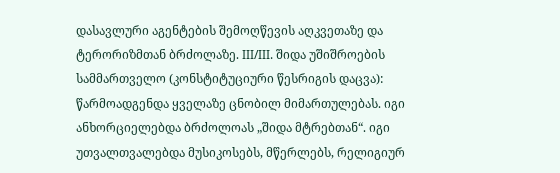დასავლური აგენტების შემოღწევის აღკვეთაზე და ტერორიზმთან ბრძოლაზე. III/III. შიდა უშიშროების სამმართველო (კონსტიტუციური წესრიგის დაცვა): წარმოადგენდა ყველაზე ცნობილ მიმართულებას. იგი ანხორციელებდა ბრძოლოას „შიდა მტრებთან“. იგი უთვალთვალებდა მუსიკოსებს, მწერლებს, რელიგიურ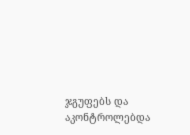ჯგუფებს და აკონტროლებდა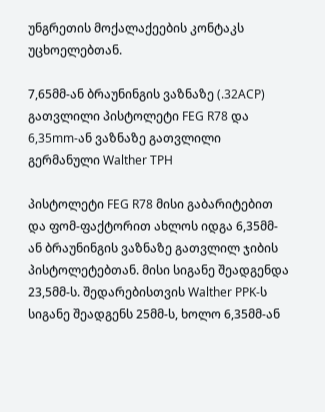უნგრეთის მოქალაქეების კონტაკს უცხოელებთან.

7,65მმ-ან ბრაუნინგის ვაზნაზე (.32ACP) გათვლილი პისტოლეტი FEG R78 და 6,35mm-ან ვაზნაზე გათვლილი გერმანული Walther TPH

პისტოლეტი FEG R78 მისი გაბარიტებით და ფომ-ფაქტორით ახლოს იდგა 6,35მმ-ან ბრაუნინგის ვაზნაზე გათვლილ ჯიბის პისტოლეტებთან. მისი სიგანე შეადგენდა 23,5მმ-ს. შედარებისთვის Walther PPK-ს სიგანე შეადგენს 25მმ-ს, ხოლო 6,35მმ-ან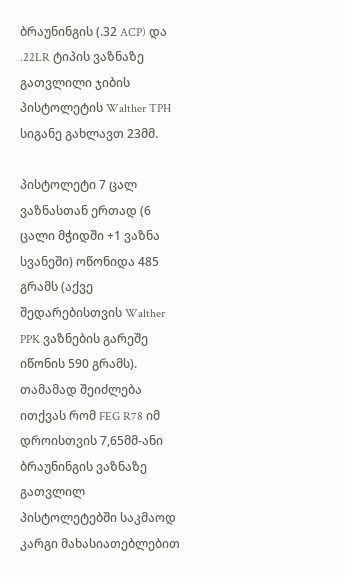ბრაუნინგის (.32 ACP) და .22LR ტიპის ვაზნაზე გათვლილი ჯიბის პისტოლეტის Walther TPH სიგანე გახლავთ 23მმ.

პისტოლეტი 7 ცალ ვაზნასთან ერთად (6 ცალი მჭიდში +1 ვაზნა სვანეში) ოწონიდა 485 გრამს (აქვე შედარებისთვის Walther PPK ვაზნების გარეშე იწონის 590 გრამს). თამამად შეიძლება ითქვას რომ FEG R78 იმ დროისთვის 7,65მმ-ანი ბრაუნინგის ვაზნაზე გათვლილ პისტოლეტებში საკმაოდ კარგი მახასიათებლებით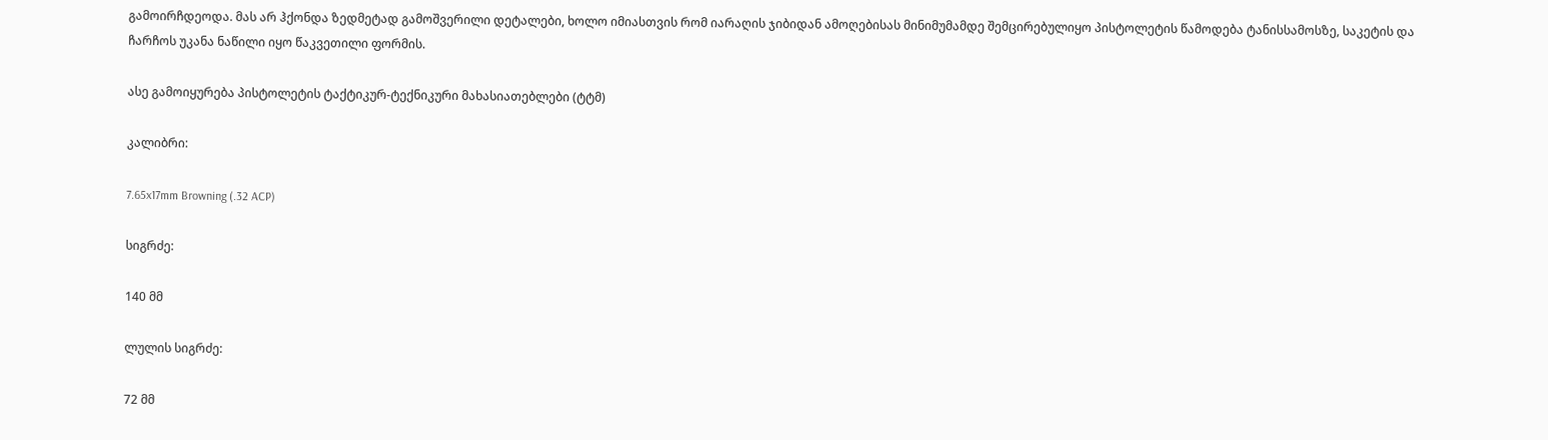გამოირჩდეოდა. მას არ ჰქონდა ზედმეტად გამოშვერილი დეტალები, ხოლო იმიასთვის რომ იარაღის ჯიბიდან ამოღებისას მინიმუმამდე შემცირებულიყო პისტოლეტის წამოდება ტანისსამოსზე, საკეტის და ჩარჩოს უკანა ნაწილი იყო წაკვეთილი ფორმის.

ასე გამოიყურება პისტოლეტის ტაქტიკურ-ტექნიკური მახასიათებლები (ტტმ)

კალიბრი:

7.65x17mm Browning (.32 ACP)

სიგრძე:

140 მმ

ლულის სიგრძე:

72 მმ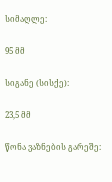სიმაღლე:

95 მმ

სიგანე (სისქე):

23,5 მმ

წონა ვაზნების გარეშე: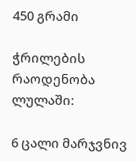450 გრამი

ჭრილების რაოდენობა ლულაში:

6 ცალი მარჯვნივ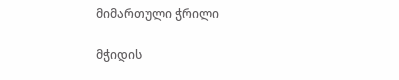მიმართული ჭრილი

მჭიდის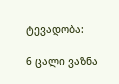ტევადობა:

6 ცალი ვაზნა